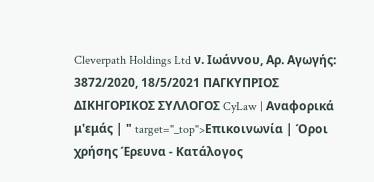Cleverpath Holdings Ltd ν. Ιωάννου, Αρ. Αγωγής: 3872/2020, 18/5/2021 ΠΑΓΚΥΠΡΙΟΣ ΔΙΚΗΓΟΡΙΚΟΣ ΣΥΛΛΟΓΟΣ CyLaw | Αναφορικά μ'εμάς | " target="_top">Επικοινωνία | Όροι χρήσης Έρευνα - Κατάλογος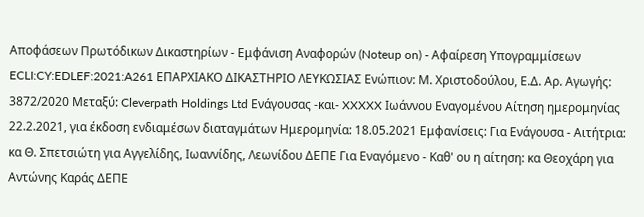Αποφάσεων Πρωτόδικων Δικαστηρίων - Εμφάνιση Αναφορών (Noteup on) - Αφαίρεση Υπογραμμίσεων ECLI:CY:EDLEF:2021:A261 ΕΠΑΡΧΙΑΚΟ ΔΙΚΑΣΤΗΡΙΟ ΛΕΥΚΩΣΙΑΣ Ενώπιον: Μ. Χριστοδούλου, Ε.Δ. Αρ. Αγωγής: 3872/2020 Μεταξύ: Cleverpath Holdings Ltd Ενάγουσας -και- XXXXX Ιωάννου Εναγομένου Αίτηση ημερομηνίας 22.2.2021, για έκδοση ενδιαμέσων διαταγμάτων Ημερομηνία: 18.05.2021 Εμφανίσεις: Για Ενάγουσα - Αιτήτρια: κα Θ. Σπετσιώτη για Αγγελίδης, Ιωαννίδης, Λεωνίδου ΔΕΠΕ Για Εναγόμενο - Καθ' ου η αίτηση: κα Θεοχάρη για Αντώνης Καράς ΔΕΠΕ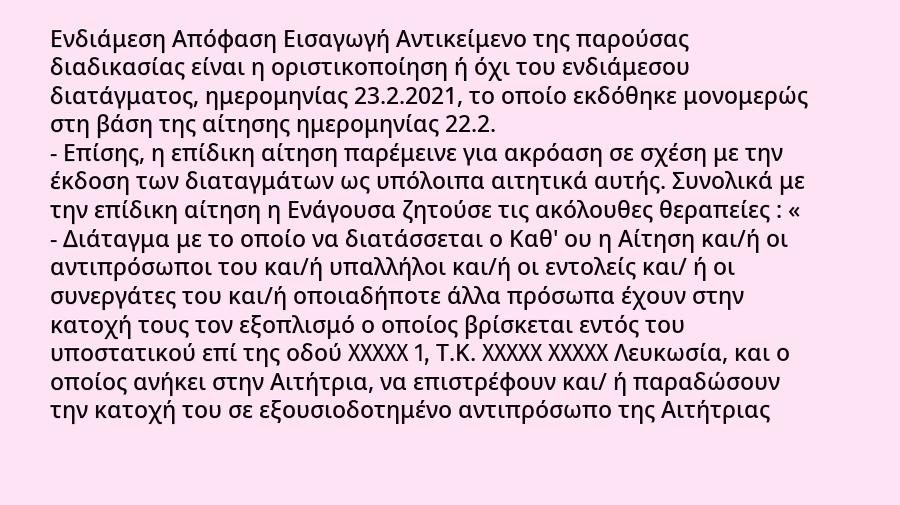Ενδιάμεση Απόφαση Εισαγωγή Αντικείμενο της παρούσας διαδικασίας είναι η οριστικοποίηση ή όχι του ενδιάμεσου διατάγματος, ημερομηνίας 23.2.2021, το οποίο εκδόθηκε μονομερώς στη βάση της αίτησης ημερομηνίας 22.2.
- Επίσης, η επίδικη αίτηση παρέμεινε για ακρόαση σε σχέση με την έκδοση των διαταγμάτων ως υπόλοιπα αιτητικά αυτής. Συνολικά με την επίδικη αίτηση η Ενάγουσα ζητούσε τις ακόλουθες θεραπείες : «
- Διάταγμα με το οποίο να διατάσσεται ο Καθ' ου η Αίτηση και/ή οι αντιπρόσωποι του και/ή υπαλλήλοι και/ή οι εντολείς και/ ή οι συνεργάτες του και/ή οποιαδήποτε άλλα πρόσωπα έχουν στην κατοχή τους τον εξοπλισμό ο οποίος βρίσκεται εντός του υποστατικού επί της οδού XXXXX 1, Τ.Κ. XXXXX XXXXX Λευκωσία, και ο οποίος ανήκει στην Αιτήτρια, να επιστρέφουν και/ ή παραδώσουν την κατοχή του σε εξουσιοδοτημένο αντιπρόσωπο της Αιτήτριας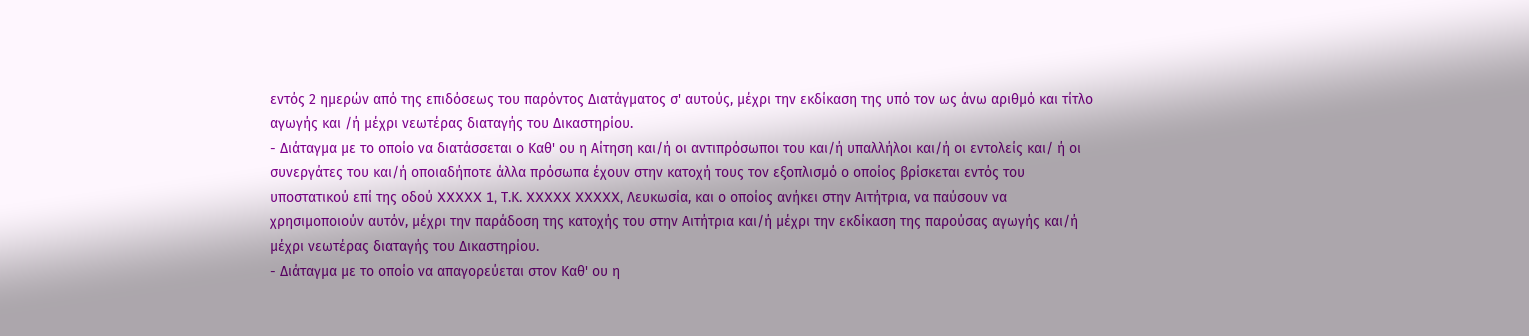εντός 2 ημερών από της επιδόσεως του παρόντος Διατάγματος σ' αυτούς, μέχρι την εκδίκαση της υπό τον ως άνω αριθμό και τίτλο αγωγής και /ή μέχρι νεωτέρας διαταγής του Δικαστηρίου.
- Διάταγμα με το οποίο να διατάσσεται ο Καθ' ου η Αίτηση και/ή οι αντιπρόσωποι του και/ή υπαλλήλοι και/ή οι εντολείς και/ ή οι συνεργάτες του και/ή οποιαδήποτε άλλα πρόσωπα έχουν στην κατοχή τους τον εξοπλισμό ο οποίος βρίσκεται εντός του υποστατικού επί της οδού XXXXX 1, Τ.Κ. XXXXX XXXXX, Λευκωσία, και ο οποίος ανήκει στην Αιτήτρια, να παύσουν να χρησιμοποιούν αυτόν, μέχρι την παράδοση της κατοχής του στην Αιτήτρια και/ή μέχρι την εκδίκαση της παρούσας αγωγής και/ή μέχρι νεωτέρας διαταγής του Δικαστηρίου.
- Διάταγμα με το οποίο να απαγορεύεται στον Καθ' ου η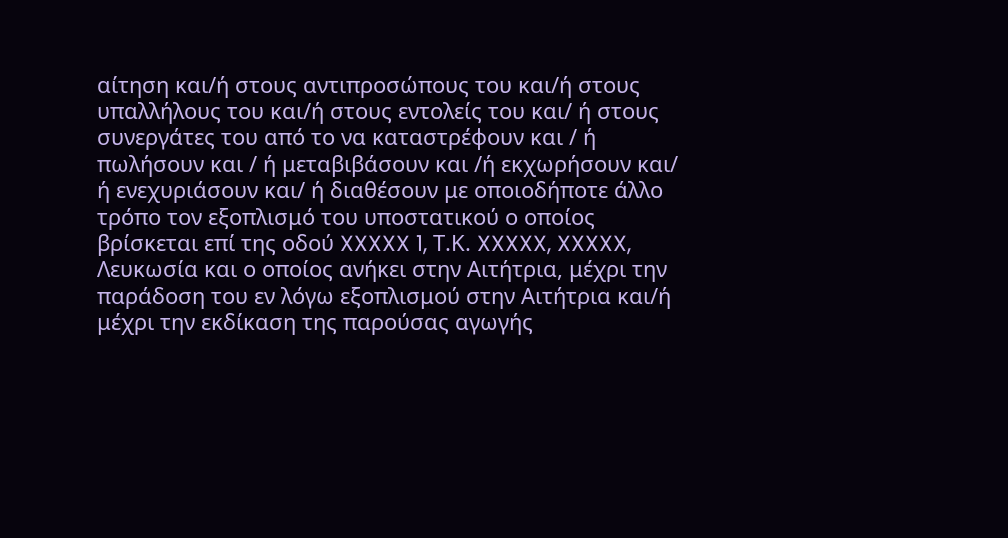αίτηση και/ή στους αντιπροσώπους του και/ή στους υπαλλήλους του και/ή στους εντολείς του και/ ή στους συνεργάτες του από το να καταστρέφουν και / ή πωλήσουν και / ή μεταβιβάσουν και /ή εκχωρήσουν και/ ή ενεχυριάσουν και/ ή διαθέσουν με οποιοδήποτε άλλο τρόπο τον εξοπλισμό του υποστατικού ο οποίος βρίσκεται επί της οδού XXXXX 1, Τ.Κ. XXXXX, XXXXX, Λευκωσία και ο οποίος ανήκει στην Αιτήτρια, μέχρι την παράδοση του εν λόγω εξοπλισμού στην Αιτήτρια και/ή μέχρι την εκδίκαση της παρούσας αγωγής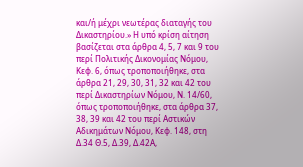και/ή μέχρι νεωτέρας διαταγής του Δικαστηρίου.» Η υπό κρίση αίτηση βασίζεται στα άρθρα 4, 5, 7 και 9 του περί Πολιτικής Δικονομίας Νόμου, Κεφ. 6, όπως τροποποιήθηκε, στα άρθρα 21, 29, 30, 31, 32 και 42 του περί Δικαστηρίων Νόμου, Ν. 14/60, όπως τροποποιήθηκε, στα άρθρα 37, 38, 39 και 42 του περί Αστικών Αδικημάτων Νόμου, Κεφ. 148, στη Δ.34 Θ.5, Δ.39, Δ.42Α,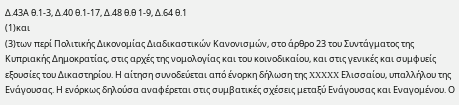Δ.43Α θ.1-3, Δ.40 θ.1-17, Δ.48 θ.θ 1-9, Δ.64 θ.1
(1)και
(3)των περί Πολιτικής Δικονομίας Διαδικαστικών Κανονισμών, στο άρθρο 23 του Συντάγματος της Κυπριακής Δημοκρατίας, στις αρχές της νομολογίας και του κοινοδικαίου, και στις γενικές και συμφυείς εξουσίες του Δικαστηρίου. Η αίτηση συνοδεύεται από ένορκη δήλωση της XXXXX Ελισσαίου, υπαλλήλου της Ενάγουσας. Η ενόρκως δηλούσα αναφέρεται στις συμβατικές σχέσεις μεταξύ Ενάγουσας και Εναγομένου. Ο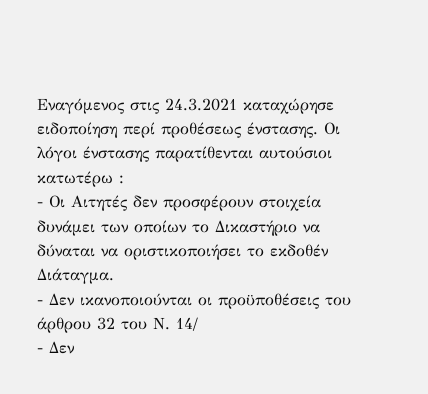Εναγόμενος στις 24.3.2021 καταχώρησε ειδοποίηση περί προθέσεως ένστασης. Οι λόγοι ένστασης παρατίθενται αυτούσιοι κατωτέρω :
- Οι Αιτητές δεν προσφέρουν στοιχεία δυνάμει των οποίων το Δικαστήριο να δύναται να οριστικοποιήσει το εκδοθέν Διάταγμα.
- Δεν ικανοποιούνται οι προϋποθέσεις του άρθρου 32 του Ν. 14/
- Δεν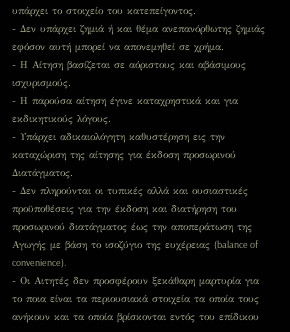υπάρχει το στοιχείο του κατεπείγοντος.
- Δεν υπάρχει ζημιά ή και θέμα ανεπανόρθωτης ζημιάς εφόσον αυτή μπορεί να απονεμηθεί σε χρήμα.
- Η Αίτηση βασίζεται σε αόριστους και αβάσιμους ισχυρισμούς.
- Η παρούσα αίτηση έγινε καταχρηστικά και για εκδικητικούς λόγους.
- Υπάρχει αδικαιολόγητη καθυστέρηση εις την καταχώριση της αίτησης για έκδοση προσωρινού Διατάγματος.
- Δεν πληρούνται οι τυπικές αλλά και ουσιαστικές προϋποθέσεις για την έκδοση και διατήρηση του προσωρινού διατάγματος έως την αποπεράτωση της Αγωγής με βάση το ισοζύγιο της ευχέρειας (balance of convenience).
- Οι Αιτητές δεν προσφέρουν ξεκάθαρη μαρτυρία για το ποια είναι τα περιουσιακά στοιχεία τα οποία τους ανήκουν και τα οποία βρίσκονται εντός του επίδικου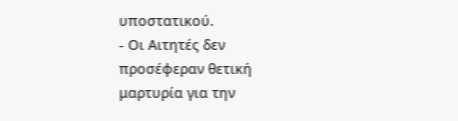υποστατικού.
- Οι Αιτητές δεν προσέφεραν θετική μαρτυρία για την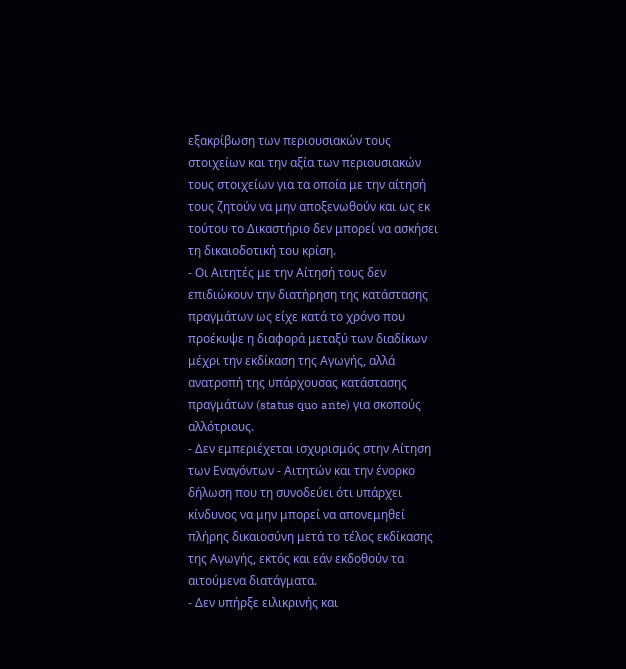εξακρίβωση των περιουσιακών τους στοιχείων και την αξία των περιουσιακών τους στοιχείων για τα οποία με την αίτησή τους ζητούν να μην αποξενωθούν και ως εκ τούτου το Δικαστήριο δεν μπορεί να ασκήσει τη δικαιοδοτική του κρίση.
- Οι Αιτητές με την Αίτησή τους δεν επιδιώκουν την διατήρηση της κατάστασης πραγμάτων ως είχε κατά το χρόνο που προέκυψε η διαφορά μεταξύ των διαδίκων μέχρι την εκδίκαση της Αγωγής, αλλά ανατροπή της υπάρχουσας κατάστασης πραγμάτων (status quo ante) για σκοπούς αλλότριους.
- Δεν εμπεριέχεται ισχυρισμός στην Αίτηση των Εναγόντων - Αιτητών και την ένορκο δήλωση που τη συνοδεύει ότι υπάρχει κίνδυνος να μην μπορεί να απονεμηθεί πλήρης δικαιοσύνη μετά το τέλος εκδίκασης της Αγωγής, εκτός και εάν εκδοθούν τα αιτούμενα διατάγματα.
- Δεν υπήρξε ειλικρινής και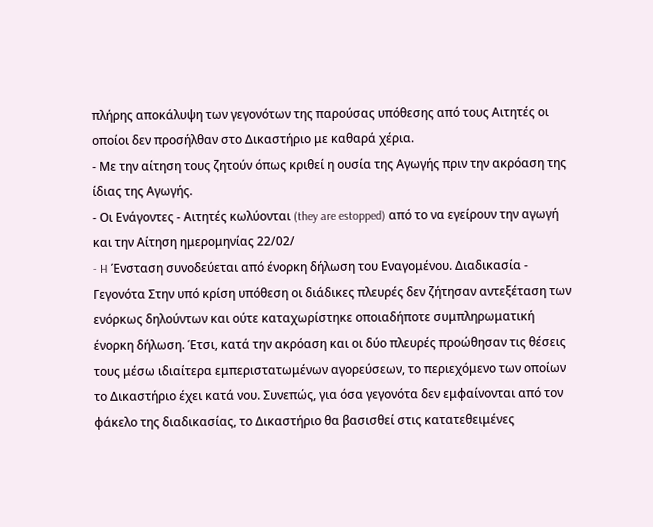πλήρης αποκάλυψη των γεγονότων της παρούσας υπόθεσης από τους Αιτητές οι οποίοι δεν προσήλθαν στο Δικαστήριο με καθαρά χέρια.
- Με την αίτηση τους ζητούν όπως κριθεί η ουσία της Αγωγής πριν την ακρόαση της ίδιας της Αγωγής.
- Οι Ενάγοντες - Αιτητές κωλύονται (they are estopped) από το να εγείρουν την αγωγή και την Αίτηση ημερομηνίας 22/02/
- H Ένσταση συνοδεύεται από ένορκη δήλωση του Εναγομένου. Διαδικασία - Γεγονότα Στην υπό κρίση υπόθεση οι διάδικες πλευρές δεν ζήτησαν αντεξέταση των ενόρκως δηλούντων και ούτε καταχωρίστηκε οποιαδήποτε συμπληρωματική ένορκη δήλωση. Έτσι, κατά την ακρόαση και οι δύο πλευρές προώθησαν τις θέσεις τους μέσω ιδιαίτερα εμπεριστατωμένων αγορεύσεων, το περιεχόμενο των οποίων το Δικαστήριο έχει κατά νου. Συνεπώς, για όσα γεγονότα δεν εμφαίνονται από τον φάκελο της διαδικασίας, το Δικαστήριο θα βασισθεί στις κατατεθειμένες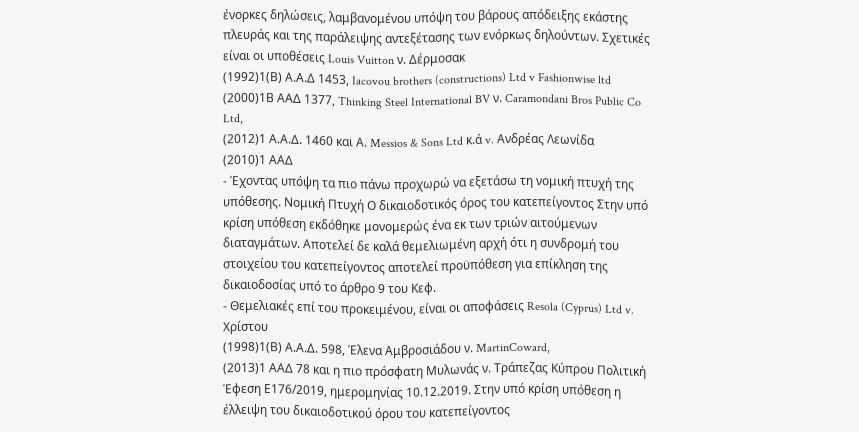ένορκες δηλώσεις, λαμβανομένου υπόψη του βάρους απόδειξης εκάστης πλευράς και της παράλειψης αντεξέτασης των ενόρκως δηλούντων. Σχετικές είναι οι υποθέσεις Louis Vuitton ν. Δέρμοσακ
(1992)1(Β) Α.Α.Δ 1453, Iacovou brothers (constructions) Ltd v Fashionwise ltd
(2000)1Β ΑΑΔ 1377, Thinking Steel International BV ν. Caramondani Bros Public Co Ltd,
(2012)1 Α.Α.Δ. 1460 και Α. Messios & Sons Ltd κ.ά v. Ανδρέας Λεωνίδα
(2010)1 ΑΑΔ
- Έχοντας υπόψη τα πιο πάνω προχωρώ να εξετάσω τη νομική πτυχή της υπόθεσης. Νομική Πτυχή Ο δικαιοδοτικός όρος του κατεπείγοντος Στην υπό κρίση υπόθεση εκδόθηκε μονομερώς ένα εκ των τριών αιτούμενων διαταγμάτων. Αποτελεί δε καλά θεμελιωμένη αρχή ότι η συνδρομή του στοιχείου του κατεπείγοντος αποτελεί προϋπόθεση για επίκληση της δικαιοδοσίας υπό το άρθρο 9 του Κεφ.
- Θεμελιακές επί του προκειμένου, είναι οι αποφάσεις Resola (Cyprus) Ltd v. Χρίστου
(1998)1(Β) Α.Α.Δ. 598, Έλενα Αμβροσιάδου ν. MartinCoward,
(2013)1 ΑΑΔ 78 και η πιο πρόσφατη Μυλωνάς ν. Τράπεζας Κύπρου Πολιτική Έφεση Ε176/2019, ημερομηνίας 10.12.2019. Στην υπό κρίση υπόθεση η έλλειψη του δικαιοδοτικού όρου του κατεπείγοντος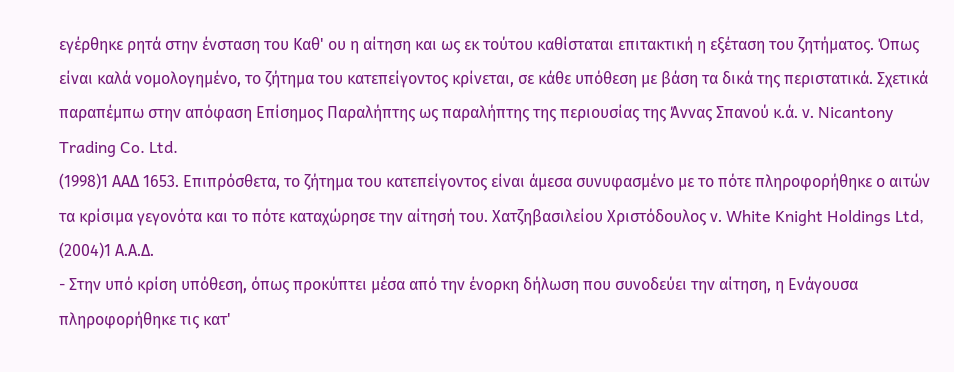εγέρθηκε ρητά στην ένσταση του Καθ' ου η αίτηση και ως εκ τούτου καθίσταται επιτακτική η εξέταση του ζητήματος. Όπως είναι καλά νομολογημένο, το ζήτημα του κατεπείγοντος κρίνεται, σε κάθε υπόθεση με βάση τα δικά της περιστατικά. Σχετικά παραπέμπω στην απόφαση Eπίσημος Παραλήπτης ως παραλήπτης της περιουσίας της Άννας Σπανού κ.ά. ν. Nicantony Trading Co. Ltd.
(1998)1 ΑΑΔ 1653. Επιπρόσθετα, το ζήτημα του κατεπείγοντος είναι άμεσα συνυφασμένο με το πότε πληροφορήθηκε ο αιτών τα κρίσιμα γεγονότα και το πότε καταχώρησε την αίτησή του. Χατζηβασιλείου Χριστόδουλος ν. White Knight Holdings Ltd,
(2004)1 Α.Α.Δ.
- Στην υπό κρίση υπόθεση, όπως προκύπτει μέσα από την ένορκη δήλωση που συνοδεύει την αίτηση, η Ενάγουσα πληροφορήθηκε τις κατ'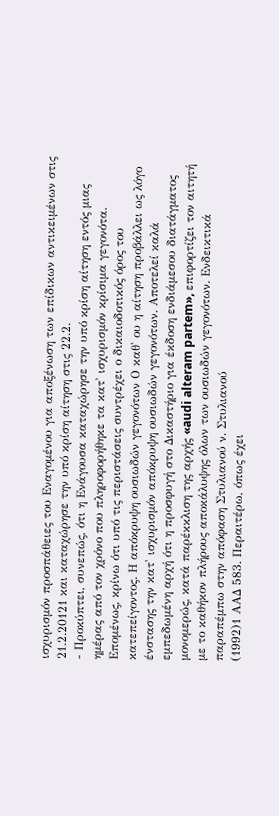ισχυρισμόν προσπάθειες του Εναγομένου για αποξένωση των επίδικων αντικειμένων στις 21.2.20121 και καταχώρησε την υπό κρίση αίτηση στις 22.2.
- Προκύπτει, συνεπώς, ότι η Ενάγουσα καταχώρησε την υπό κρίση αίτηση εντός μιας ημέρας από τον χρόνο που πληροφορήθηκε τα κατ' ισχυρισμόν κρίσιμα γεγονότα. Επομένως, κρίνω ότι υπό τις περιστάσεις συντρέχει ο δικαιοδοτικός όρος του κατεπείγοντος. Η απόκρυψη ουσιωδών γεγονότων Ο καθ' ου η αίτηση προβάλλει ως λόγο ένστασης την κατ' ισχυρισμόν απόκρυψη ουσιωδών γεγονότων. Αποτελεί καλά εμπεδωμένη αρχή ότι η προσφυγή στο Δικαστήριο για έκδοση ενδιάμεσου διατάγματος μονομερώς, κατά παρέκκλιση της αρχής «audi alteram partem», επιφορτίζει τον αιτητή με το καθήκον πλήρους αποκάλυψης όλων των ουσιωδών γεγονότων. Ενδεικτικά παραπέμπω στην απόφαση Στυλιανού ν. Στυλιανού
(1992)1 ΑΑΔ 583. Περαιτέρω, όπως έχει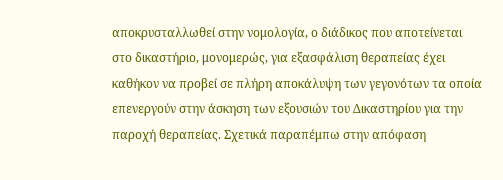αποκρυσταλλωθεί στην νομολογία, ο διάδικος που αποτείνεται στο δικαστήριο, μονομερώς, για εξασφάλιση θεραπείας έχει καθήκον να προβεί σε πλήρη αποκάλυψη των γεγονότων τα οποία επενεργούν στην άσκηση των εξουσιών του Δικαστηρίου για την παροχή θεραπείας. Σχετικά παραπέμπω στην απόφαση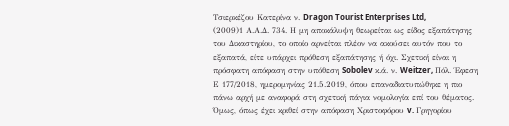Τσιερκέζου Κατερίνα ν. Dragon Tourist Enterprises Ltd,
(2009)1 Α.Α.Δ. 734. Η μη αποκάλυψη θεωρείται ως είδος εξαπάτησης του Δικαστηρίου, το οποίο αρνείται πλέον να ακούσει αυτόν που το εξαπατά, είτε υπάρχει πρόθεση εξαπάτησης ή όχι. Σχετική είναι η πρόσφατη απόφαση στην υπόθεση Sobolev κ.ά. ν. Weitzer, Πόλ. Έφεση Ε 177/2018, ημερομηνίας 21.5.2019, όπου επαναδιατυπώθηκε η πιο πάνω αρχή με αναφορά στη σχετική πάγια νομολογία επί του θέματος. Όμως, όπως έχει κριθεί στην απόφαση Χριστοφόρου v. Γρηγορίου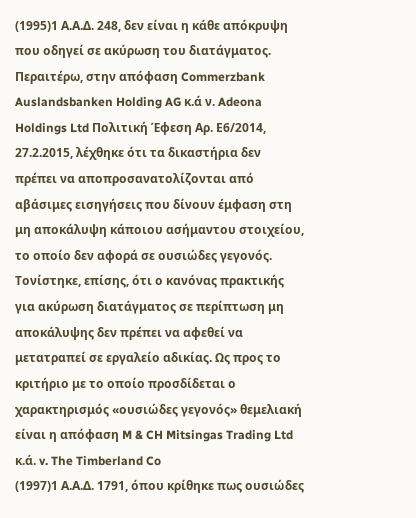(1995)1 Α.Α.Δ. 248, δεν είναι η κάθε απόκρυψη που οδηγεί σε ακύρωση του διατάγματος. Περαιτέρω, στην απόφαση Commerzbank Auslandsbanken Holding AG κ.ά ν. Adeona Holdings Ltd Πολιτική Έφεση Αρ. Ε6/2014, 27.2.2015, λέχθηκε ότι τα δικαστήρια δεν πρέπει να αποπροσανατολίζονται από αβάσιμες εισηγήσεις που δίνουν έμφαση στη μη αποκάλυψη κάποιου ασήμαντου στοιχείου, το οποίο δεν αφορά σε ουσιώδες γεγονός. Τονίστηκε, επίσης, ότι ο κανόνας πρακτικής για ακύρωση διατάγματος σε περίπτωση μη αποκάλυψης δεν πρέπει να αφεθεί να μετατραπεί σε εργαλείο αδικίας. Ως προς το κριτήριο με το οποίο προσδίδεται ο χαρακτηρισμός «ουσιώδες γεγονός» θεμελιακή είναι η απόφαση M & CH Mitsingas Trading Ltd κ.ά. v. The Timberland Co
(1997)1 Α.Α.Δ. 1791, όπου κρίθηκε πως ουσιώδες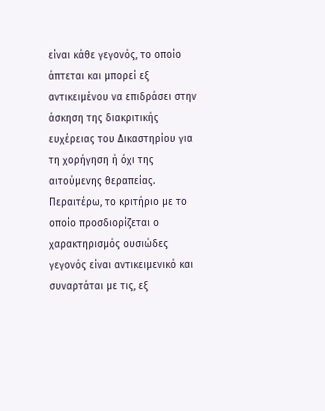είναι κάθε γεγονός, το οποίο άπτεται και μπορεί εξ αντικειμένου να επιδράσει στην άσκηση της διακριτικής ευχέρειας του Δικαστηρίου για τη χορήγηση ή όχι της αιτούμενης θεραπείας. Περαιτέρω, το κριτήριο με το οποίο προσδιορίζεται ο χαρακτηρισμός ουσιώδες γεγονός είναι αντικειμενικό και συναρτάται με τις, εξ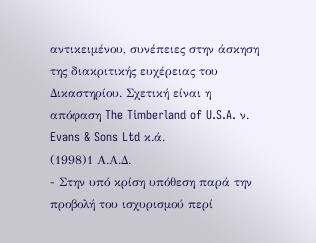αντικειμένου, συνέπειες στην άσκηση της διακριτικής ευχέρειας του Δικαστηρίου. Σχετική είναι η απόφαση The Timberland of U.S.A. ν. Evans & Sons Ltd κ.ά.
(1998)1 Α.Α.Δ.
- Στην υπό κρίση υπόθεση παρά την προβολή του ισχυρισμού περί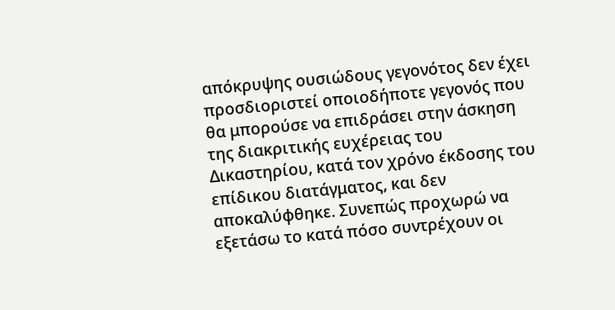απόκρυψης ουσιώδους γεγονότος δεν έχει προσδιοριστεί οποιοδήποτε γεγονός που θα μπορούσε να επιδράσει στην άσκηση της διακριτικής ευχέρειας του Δικαστηρίου, κατά τον χρόνο έκδοσης του επίδικου διατάγματος, και δεν αποκαλύφθηκε. Συνεπώς προχωρώ να εξετάσω το κατά πόσο συντρέχουν οι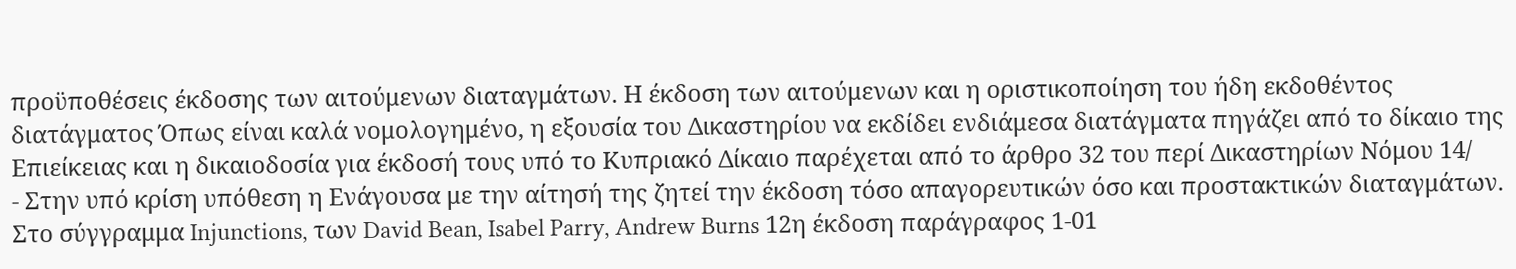προϋποθέσεις έκδοσης των αιτούμενων διαταγμάτων. Η έκδοση των αιτούμενων και η οριστικοποίηση του ήδη εκδοθέντος διατάγματος Όπως είναι καλά νομολογημένο, η εξουσία του Δικαστηρίου να εκδίδει ενδιάμεσα διατάγματα πηγάζει από το δίκαιο της Επιείκειας και η δικαιοδοσία για έκδοσή τους υπό το Κυπριακό Δίκαιο παρέχεται από το άρθρο 32 του περί Δικαστηρίων Νόμου 14/
- Στην υπό κρίση υπόθεση η Ενάγουσα με την αίτησή της ζητεί την έκδοση τόσο απαγορευτικών όσο και προστακτικών διαταγμάτων. Στο σύγγραμμα Injunctions, των David Bean, Isabel Parry, Andrew Burns 12η έκδοση παράγραφος 1-01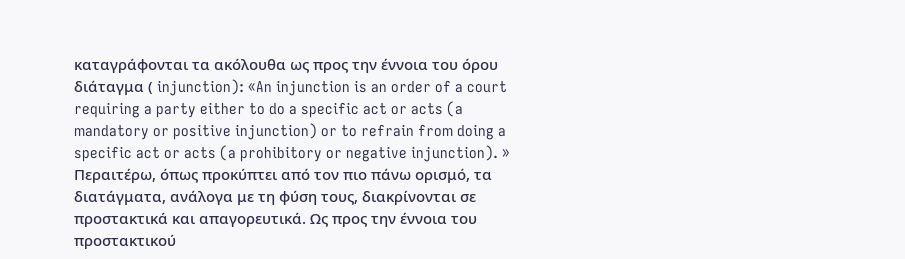καταγράφονται τα ακόλουθα ως προς την έννοια του όρου διάταγμα ( injunction): «An injunction is an order of a court requiring a party either to do a specific act or acts (a mandatory or positive injunction) or to refrain from doing a specific act or acts (a prohibitory or negative injunction). » Περαιτέρω, όπως προκύπτει από τον πιο πάνω ορισμό, τα διατάγματα, ανάλογα με τη φύση τους, διακρίνονται σε προστακτικά και απαγορευτικά. Ως προς την έννοια του προστακτικού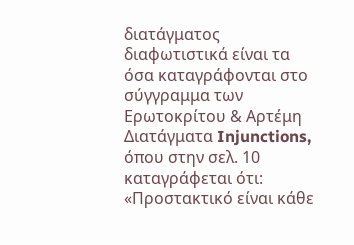διατάγματος διαφωτιστικά είναι τα όσα καταγράφονται στο σύγγραμμα των Ερωτοκρίτου & Αρτέμη Διατάγματα Injunctions, όπου στην σελ. 10 καταγράφεται ότι: «Προστακτικό είναι κάθε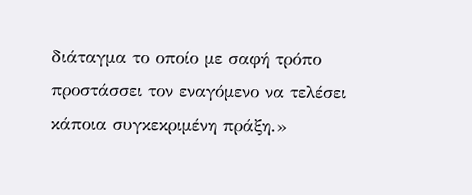διάταγμα το οποίο με σαφή τρόπο προστάσσει τον εναγόμενο να τελέσει κάποια συγκεκριμένη πράξη.»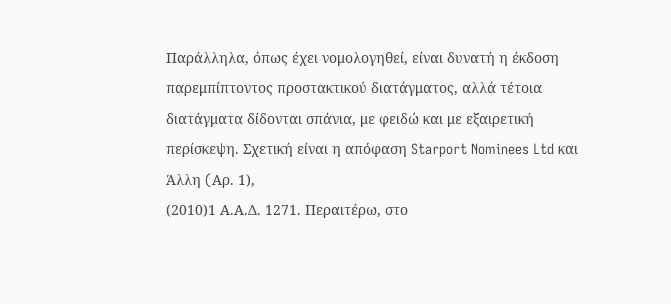Παράλληλα, όπως έχει νομολογηθεί, είναι δυνατή η έκδοση παρεμπίπτοντος προστακτικού διατάγματος, αλλά τέτοια διατάγματα δίδονται σπάνια, με φειδώ και με εξαιρετική περίσκεψη. Σχετική είναι η απόφαση Starport Nominees Ltd και Άλλη (Aρ. 1),
(2010)1 Α.Α.Δ. 1271. Περαιτέρω, στο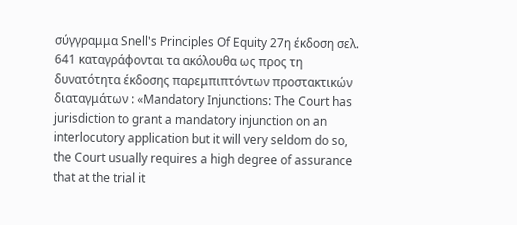σύγγραμμα Snell's Principles Of Equity 27η έκδοση σελ. 641 καταγράφονται τα ακόλουθα ως προς τη δυνατότητα έκδοσης παρεμπιπτόντων προστακτικών διαταγμάτων : «Mandatory Injunctions: The Court has jurisdiction to grant a mandatory injunction on an interlocutory application but it will very seldom do so, the Court usually requires a high degree of assurance that at the trial it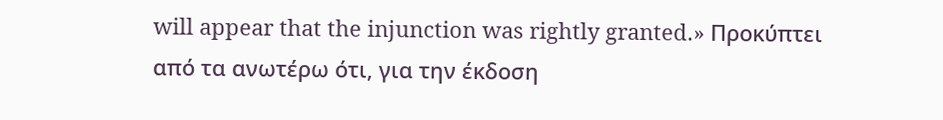will appear that the injunction was rightly granted.» Προκύπτει από τα ανωτέρω ότι, για την έκδοση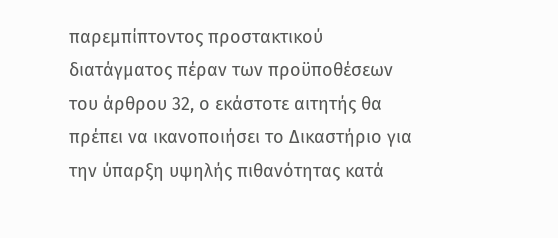παρεμπίπτοντος προστακτικού διατάγματος πέραν των προϋποθέσεων του άρθρου 32, ο εκάστοτε αιτητής θα πρέπει να ικανοποιήσει το Δικαστήριο για την ύπαρξη υψηλής πιθανότητας κατά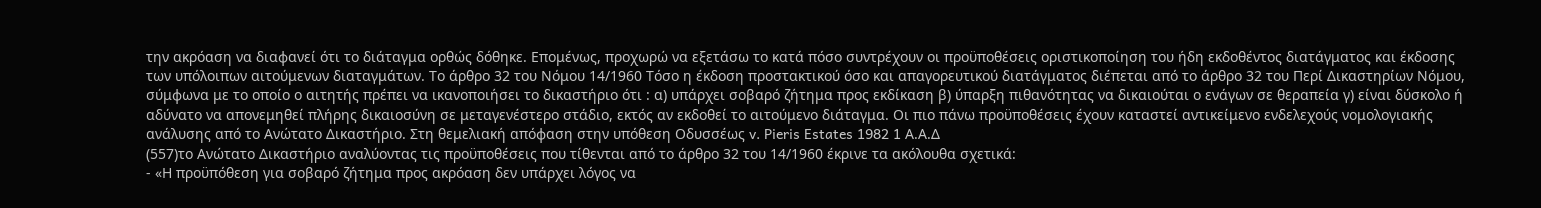την ακρόαση να διαφανεί ότι το διάταγμα ορθώς δόθηκε. Επομένως, προχωρώ να εξετάσω το κατά πόσο συντρέχουν οι προϋποθέσεις οριστικοποίηση του ήδη εκδοθέντος διατάγματος και έκδοσης των υπόλοιπων αιτούμενων διαταγμάτων. Το άρθρο 32 του Νόμου 14/1960 Τόσο η έκδοση προστακτικού όσο και απαγορευτικού διατάγματος διέπεται από το άρθρο 32 του Περί Δικαστηρίων Νόμου, σύμφωνα με το οποίο ο αιτητής πρέπει να ικανοποιήσει το δικαστήριο ότι : α) υπάρχει σοβαρό ζήτημα προς εκδίκαση β) ύπαρξη πιθανότητας να δικαιούται ο ενάγων σε θεραπεία γ) είναι δύσκολο ή αδύνατο να απονεμηθεί πλήρης δικαιοσύνη σε μεταγενέστερο στάδιο, εκτός αν εκδοθεί το αιτούμενο διάταγμα. Οι πιο πάνω προϋποθέσεις έχουν καταστεί αντικείμενο ενδελεχούς νομολογιακής ανάλυσης από το Ανώτατο Δικαστήριο. Στη θεμελιακή απόφαση στην υπόθεση Οδυσσέως v. Pieris Estates 1982 1 Α.Α.Δ
(557)το Ανώτατο Δικαστήριο αναλύοντας τις προϋποθέσεις που τίθενται από το άρθρο 32 του 14/1960 έκρινε τα ακόλουθα σχετικά:
- «Η προϋπόθεση για σοβαρό ζήτημα προς ακρόαση δεν υπάρχει λόγος να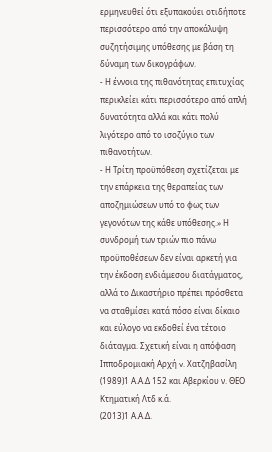ερμηνευθεί ότι εξυπακούει οτιδήποτε περισσότερο από την αποκάλυψη συζητήσιμης υπόθεσης με βάση τη δύναμη των δικογράφων.
- Η έννοια της πιθανότητας επιτυχίας περικλείει κάτι περισσότερο από απλή δυνατότητα αλλά και κάτι πολύ λιγότερο από το ισοζύγιο των πιθανοτήτων.
- Η Τρίτη προϋπόθεση σχετίζεται με την επάρκεια της θεραπείας των αποζημιώσεων υπό το φως των γεγονότων της κάθε υπόθεσης.» Η συνδρομή των τριών πιο πάνω προϋποθέσεων δεν είναι αρκετή για την έκδοση ενδιάμεσου διατάγματος, αλλά το Δικαστήριο πρέπει πρόσθετα να σταθμίσει κατά πόσο είναι δίκαιο και εύλογο να εκδοθεί ένα τέτοιο διάταγμα. Σχετική είναι η απόφαση Ιπποδρομιακή Αρχή v. Χατζηβασίλη
(1989)1 Α.Α.Δ 152 και Αβερκίου ν. ΘΕΟ Κτηματική Λτδ κ.ά.
(2013)1 Α.Α.Δ.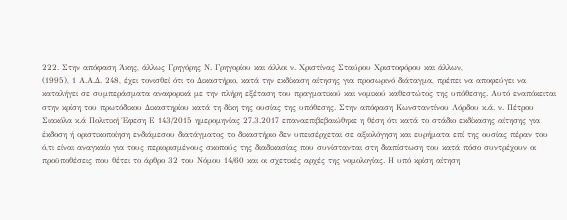222. Στην απόφαση Άκης, άλλως Γρηγόρης Ν. Γρηγορίου και άλλοι ν. Χριστίνας Σταύρου Χριστοφόρου και άλλων,
(1995), 1 Α.Α.Δ. 248, έχει τονισθεί ότι το Δικαστήριο, κατά την εκδίκαση αίτησης για προσωρινό διάταγμα, πρέπει να αποφεύγει να καταλήγει σε συμπεράσματα αναφορικά με την πλήρη εξέταση του πραγματικού και νομικού καθεστώτος της υπόθεσης. Αυτό εναπόκειται στην κρίση του πρωτόδικου Δικαστηρίου κατά τη δίκη της ουσίας της υπόθεσης. Στην απόφαση Κωνσταντίνου Λόρδου κ.ά. ν. Πέτρου Σιακόλα κ.ά Πολιτική Έφεση Ε 143/2015 ημερομηνίας 27.3.2017 επαναεπιβεβαιώθηκε η θέση ότι κατά το στάδιο εκδίκασης αίτησης για έκδοση ή οριστικοποίηση ενδιάμεσου διατάγματος το δικαστήριο δεν υπεισέρχεται σε αξιολόγηση και ευρήματα επί της ουσίας πέραν του ό,τι είναι αναγκαίο για τους περιορισμένους σκοπούς της διαδικασίας που συνίστανται στη διαπίστωση του κατά πόσο συντρέχουν οι προϋποθέσεις που θέτει το άρθρο 32 του Νόμου 14/60 και οι σχετικές αρχές της νομολογίας. Η υπό κρίση αίτηση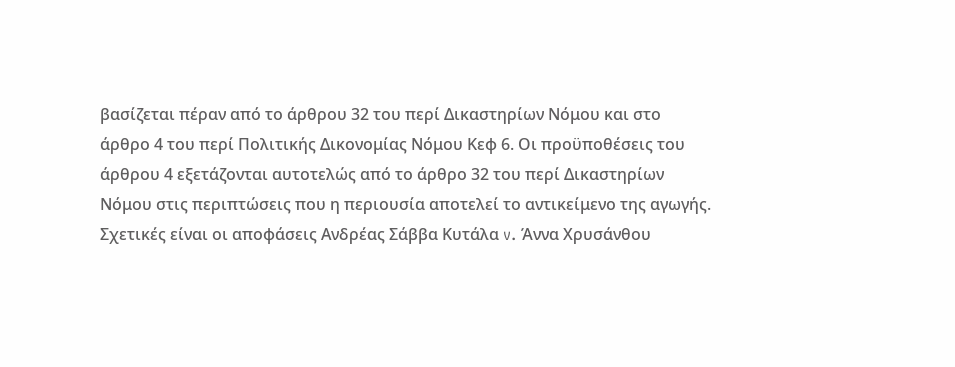βασίζεται πέραν από το άρθρου 32 του περί Δικαστηρίων Νόμου και στο άρθρο 4 του περί Πολιτικής Δικονομίας Νόμου Κεφ 6. Οι προϋποθέσεις του άρθρου 4 εξετάζονται αυτοτελώς από το άρθρο 32 του περί Δικαστηρίων Νόμου στις περιπτώσεις που η περιουσία αποτελεί το αντικείμενο της αγωγής. Σχετικές είναι οι αποφάσεις Ανδρέας Σάββα Κυτάλα v. Άννα Χρυσάνθου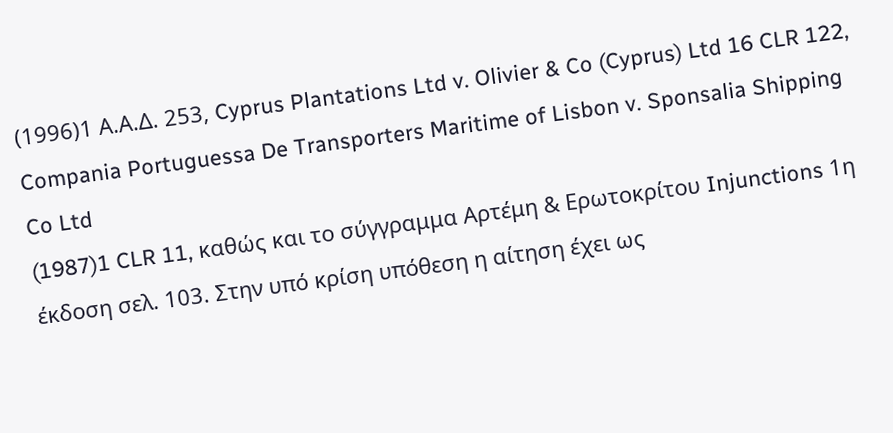(1996)1 Α.Α.Δ. 253, Cyprus Plantations Ltd v. Olivier & Co (Cyprus) Ltd 16 CLR 122, Compania Portuguessa De Transporters Maritime of Lisbon v. Sponsalia Shipping Co Ltd
(1987)1 CLR 11, καθώς και το σύγγραμμα Αρτέμη & Ερωτοκρίτου Injunctions 1η έκδοση σελ. 103. Στην υπό κρίση υπόθεση η αίτηση έχει ως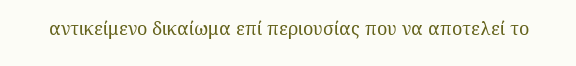αντικείμενο δικαίωμα επί περιουσίας που να αποτελεί το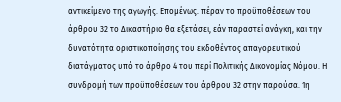αντικείμενο της αγωγής. Επομένως. πέραν το προϋποθέσεων του άρθρου 32 το Δικαστήριο θα εξετάσει, εάν παραστεί ανάγκη, και την δυνατότητα οριστικοποίησης του εκδοθέντος απαγορευτικού διατάγματος υπό το άρθρο 4 του περί Πολιτικής Δικονομίας Νόμου. Η συνδρομή των προϋποθέσεων του άρθρου 32 στην παρούσα. 1η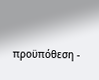προϋπόθεση -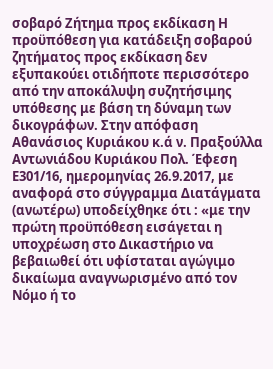σοβαρό Ζήτημα προς εκδίκαση Η προϋπόθεση για κατάδειξη σοβαρού ζητήματος προς εκδίκαση δεν εξυπακούει οτιδήποτε περισσότερο από την αποκάλυψη συζητήσιμης υπόθεσης με βάση τη δύναμη των δικογράφων. Στην απόφαση Αθανάσιος Κυριάκου κ.ά ν. Πραξούλλα Αντωνιάδου Κυριάκου Πολ. Έφεση Ε301/16, ημερομηνίας 26.9.2017, με αναφορά στο σύγγραμμα Διατάγματα (ανωτέρω) υποδείχθηκε ότι : «με την πρώτη προϋπόθεση εισάγεται η υποχρέωση στο Δικαστήριο να βεβαιωθεί ότι υφίσταται αγώγιμο δικαίωμα αναγνωρισμένο από τον Νόμο ή το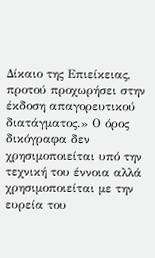Δίκαιο της Επιείκειας, προτού προχωρήσει στην έκδοση απαγορευτικού διατάγματος.» Ο όρος δικόγραφα δεν χρησιμοποιείται υπό την τεχνική του έννοια αλλά χρησιμοποιείται με την ευρεία του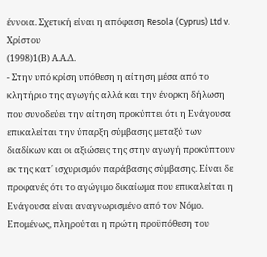έννοια. Σχετική είναι η απόφαση Resola (Cyprus) Ltd v. Χρίστου
(1998)1(Β) Α.Α.Δ.
- Στην υπό κρίση υπόθεση η αίτηση μέσα από το κλητήριο της αγωγής αλλά και την ένορκη δήλωση που συνοδεύει την αίτηση προκύπτει ότι η Ενάγουσα επικαλείται την ύπαρξη σύμβασης μεταξύ των διαδίκων και οι αξιώσεις της στην αγωγή προκύπτουν εκ της κατ΄ ισχυρισμόν παράβασης σύμβασης. Είναι δε προφανές ότι το αγώγιμο δικαίωμα που επικαλείται η Ενάγουσα είναι αναγνωρισμένο από τον Νόμο. Επομένως, πληρούται η πρώτη προϋπόθεση του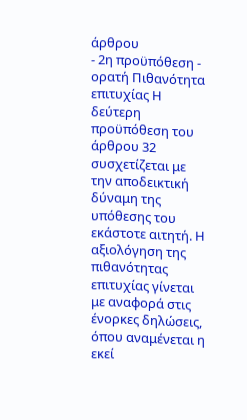άρθρου
- 2η προϋπόθεση - ορατή Πιθανότητα επιτυχίας Η δεύτερη προϋπόθεση του άρθρου 32 συσχετίζεται με την αποδεικτική δύναμη της υπόθεσης του εκάστοτε αιτητή. Η αξιολόγηση της πιθανότητας επιτυχίας γίνεται με αναφορά στις ένορκες δηλώσεις, όπου αναμένεται η εκεί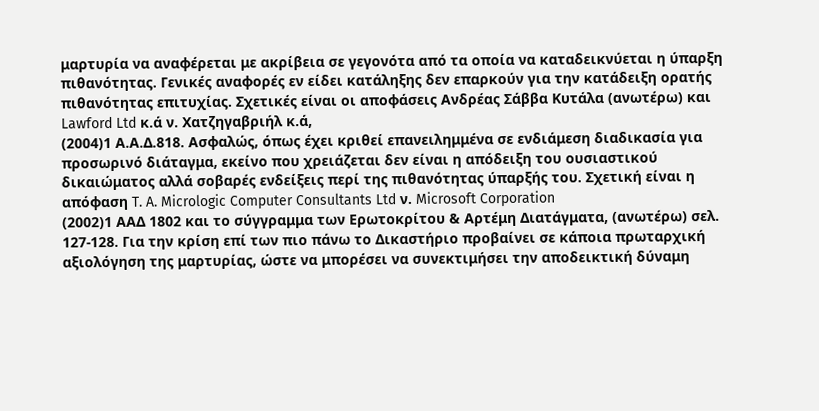μαρτυρία να αναφέρεται με ακρίβεια σε γεγονότα από τα οποία να καταδεικνύεται η ύπαρξη πιθανότητας. Γενικές αναφορές εν είδει κατάληξης δεν επαρκούν για την κατάδειξη ορατής πιθανότητας επιτυχίας. Σχετικές είναι οι αποφάσεις Ανδρέας Σάββα Κυτάλα (ανωτέρω) και Lawford Ltd κ.ά ν. Χατζηγαβριήλ κ.ά,
(2004)1 Α.Α.Δ.818. Ασφαλώς, όπως έχει κριθεί επανειλημμένα σε ενδιάμεση διαδικασία για προσωρινό διάταγμα, εκείνο που χρειάζεται δεν είναι η απόδειξη του ουσιαστικού δικαιώματος αλλά σοβαρές ενδείξεις περί της πιθανότητας ύπαρξής του. Σχετική είναι η απόφαση T. A. Micrologic Computer Consultants Ltd ν. Microsoft Corporation
(2002)1 ΑΑΔ 1802 και το σύγγραμμα των Ερωτοκρίτου & Αρτέμη Διατάγματα, (ανωτέρω) σελ. 127-128. Για την κρίση επί των πιο πάνω το Δικαστήριο προβαίνει σε κάποια πρωταρχική αξιολόγηση της μαρτυρίας, ώστε να μπορέσει να συνεκτιμήσει την αποδεικτική δύναμη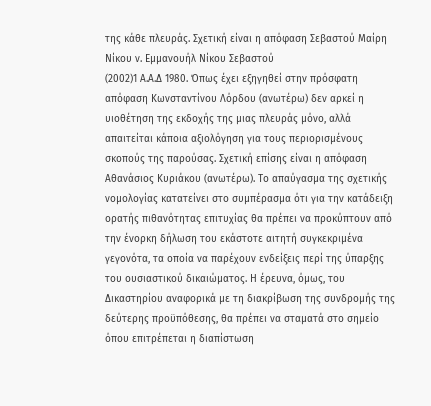της κάθε πλευράς. Σχετική είναι η απόφαση Σεβαστού Μαίρη Νίκου ν. Εμμανουήλ Νίκου Σεβαστού
(2002)1 Α.Α.Δ 1980. Όπως έχει εξηγηθεί στην πρόσφατη απόφαση Κωνσταντίνου Λόρδου (ανωτέρω) δεν αρκεί η υιοθέτηση της εκδοχής της μιας πλευράς μόνο, αλλά απαιτείται κάποια αξιολόγηση για τους περιορισμένους σκοπούς της παρούσας. Σχετική επίσης είναι η απόφαση Αθανάσιος Κυριάκου (ανωτέρω). Το απαύγασμα της σχετικής νομολογίας κατατείνει στο συμπέρασμα ότι για την κατάδειξη ορατής πιθανότητας επιτυχίας θα πρέπει να προκύπτουν από την ένορκη δήλωση του εκάστοτε αιτητή συγκεκριμένα γεγονότα, τα οποία να παρέχουν ενδείξεις περί της ύπαρξης του ουσιαστικού δικαιώματος. Η έρευνα, όμως, του Δικαστηρίου αναφορικά με τη διακρίβωση της συνδρομής της δεύτερης προϋπόθεσης, θα πρέπει να σταματά στο σημείο όπου επιτρέπεται η διαπίστωση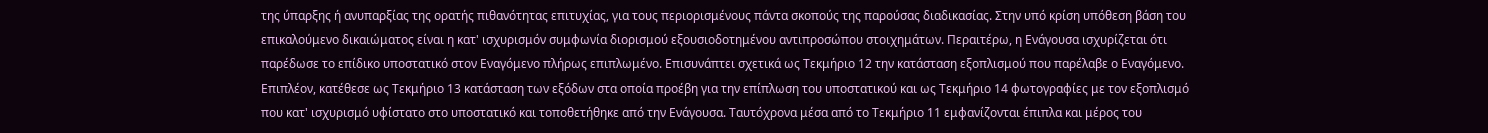της ύπαρξης ή ανυπαρξίας της ορατής πιθανότητας επιτυχίας, για τους περιορισμένους πάντα σκοπούς της παρούσας διαδικασίας. Στην υπό κρίση υπόθεση βάση του επικαλούμενο δικαιώματος είναι η κατ' ισχυρισμόν συμφωνία διορισμού εξουσιοδοτημένου αντιπροσώπου στοιχημάτων. Περαιτέρω, η Ενάγουσα ισχυρίζεται ότι παρέδωσε το επίδικο υποστατικό στον Εναγόμενο πλήρως επιπλωμένο. Επισυνάπτει σχετικά ως Τεκμήριο 12 την κατάσταση εξοπλισμού που παρέλαβε ο Εναγόμενο. Επιπλέον, κατέθεσε ως Τεκμήριο 13 κατάσταση των εξόδων στα οποία προέβη για την επίπλωση του υποστατικού και ως Τεκμήριο 14 φωτογραφίες με τον εξοπλισμό που κατ' ισχυρισμό υφίστατο στο υποστατικό και τοποθετήθηκε από την Ενάγουσα. Ταυτόχρονα μέσα από το Τεκμήριο 11 εμφανίζονται έπιπλα και μέρος του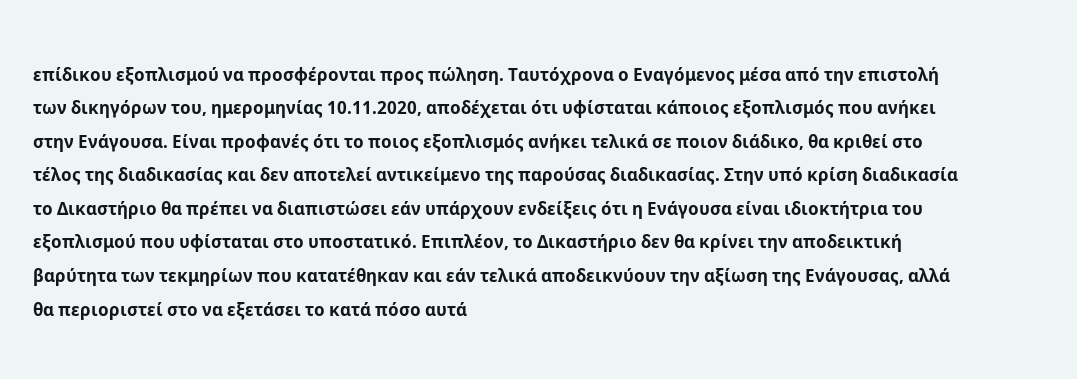επίδικου εξοπλισμού να προσφέρονται προς πώληση. Ταυτόχρονα ο Εναγόμενος μέσα από την επιστολή των δικηγόρων του, ημερομηνίας 10.11.2020, αποδέχεται ότι υφίσταται κάποιος εξοπλισμός που ανήκει στην Ενάγουσα. Είναι προφανές ότι το ποιος εξοπλισμός ανήκει τελικά σε ποιον διάδικο, θα κριθεί στο τέλος της διαδικασίας και δεν αποτελεί αντικείμενο της παρούσας διαδικασίας. Στην υπό κρίση διαδικασία το Δικαστήριο θα πρέπει να διαπιστώσει εάν υπάρχουν ενδείξεις ότι η Ενάγουσα είναι ιδιοκτήτρια του εξοπλισμού που υφίσταται στο υποστατικό. Επιπλέον, το Δικαστήριο δεν θα κρίνει την αποδεικτική βαρύτητα των τεκμηρίων που κατατέθηκαν και εάν τελικά αποδεικνύουν την αξίωση της Ενάγουσας, αλλά θα περιοριστεί στο να εξετάσει το κατά πόσο αυτά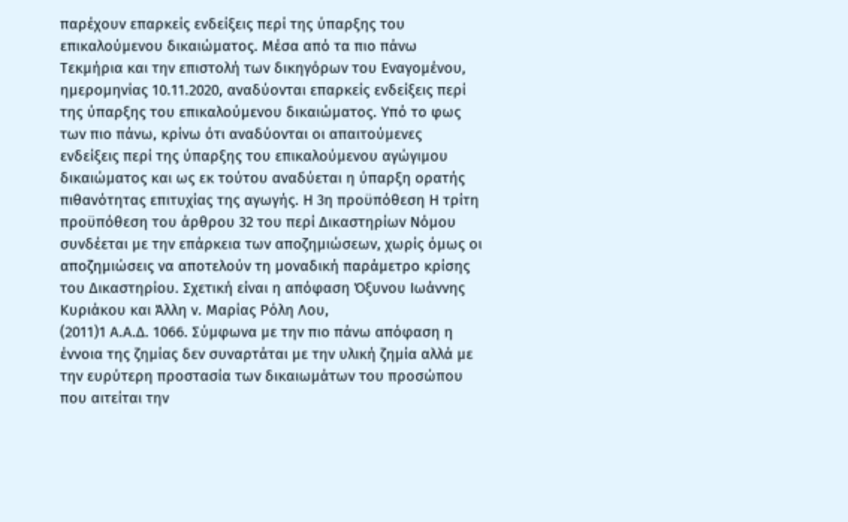παρέχουν επαρκείς ενδείξεις περί της ύπαρξης του επικαλούμενου δικαιώματος. Μέσα από τα πιο πάνω Τεκμήρια και την επιστολή των δικηγόρων του Εναγομένου, ημερομηνίας 10.11.2020, αναδύονται επαρκείς ενδείξεις περί της ύπαρξης του επικαλούμενου δικαιώματος. Υπό το φως των πιο πάνω, κρίνω ότι αναδύονται οι απαιτούμενες ενδείξεις περί της ύπαρξης του επικαλούμενου αγώγιμου δικαιώματος και ως εκ τούτου αναδύεται η ύπαρξη ορατής πιθανότητας επιτυχίας της αγωγής. Η 3η προϋπόθεση Η τρίτη προϋπόθεση του άρθρου 32 του περί Δικαστηρίων Νόμου συνδέεται με την επάρκεια των αποζημιώσεων, χωρίς όμως οι αποζημιώσεις να αποτελούν τη μοναδική παράμετρο κρίσης του Δικαστηρίου. Σχετική είναι η απόφαση Όξυνου Iωάννης Kυριάκου και Άλλη ν. Mαρίας Pόλη Λου,
(2011)1 Α.Α.Δ. 1066. Σύμφωνα με την πιο πάνω απόφαση η έννοια της ζημίας δεν συναρτάται με την υλική ζημία αλλά με την ευρύτερη προστασία των δικαιωμάτων του προσώπου που αιτείται την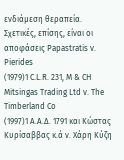ενδιάμεση θεραπεία. Σχετικές, επίσης, είναι οι αποφάσεις Papastratis v. Pierides
(1979)1 C.L.R. 231, M & CH Mitsingas Trading Ltd v. The Timberland Co
(1997)1 A.A.Δ. 1791 και Κώστας Κυρίσαββας κ.ά ν. Χάρη Κύζη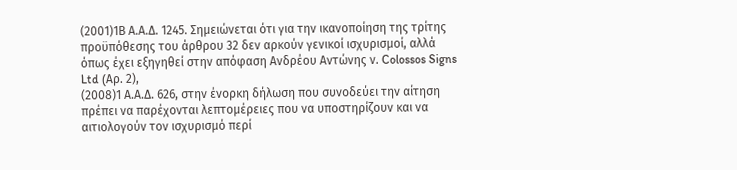(2001)1Β Α.Α.Δ. 1245. Σημειώνεται ότι για την ικανοποίηση της τρίτης προϋπόθεσης του άρθρου 32 δεν αρκούν γενικοί ισχυρισμοί, αλλά όπως έχει εξηγηθεί στην απόφαση Aνδρέου Aντώνης ν. Colossos Signs Ltd (Aρ. 2),
(2008)1 Α.Α.Δ. 626, στην ένορκη δήλωση που συνοδεύει την αίτηση πρέπει να παρέχονται λεπτομέρειες που να υποστηρίζουν και να αιτιολογούν τον ισχυρισμό περί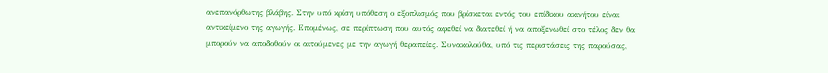ανεπανόρθωτης βλάβης. Στην υπό κρίση υπόθεση ο εξοπλισμός που βρίσκεται εντός του επίδικου ακινήτου είναι αντικείμενο της αγωγής. Επομένως, σε περίπτωση που αυτός αφεθεί να διατεθεί ή να αποξενωθεί στο τέλος δεν θα μπορούν να αποδοθούν οι αιτούμενες με την αγωγή θεραπείες. Συνακολούθα, υπό τις περιστάσεις της παρούσας,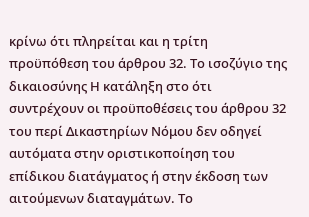κρίνω ότι πληρείται και η τρίτη προϋπόθεση του άρθρου 32. Το ισοζύγιο της δικαιοσύνης Η κατάληξη στο ότι συντρέχουν οι προϋποθέσεις του άρθρου 32 του περί Δικαστηρίων Νόμου δεν οδηγεί αυτόματα στην οριστικοποίηση του επίδικου διατάγματος ή στην έκδοση των αιτούμενων διαταγμάτων. Το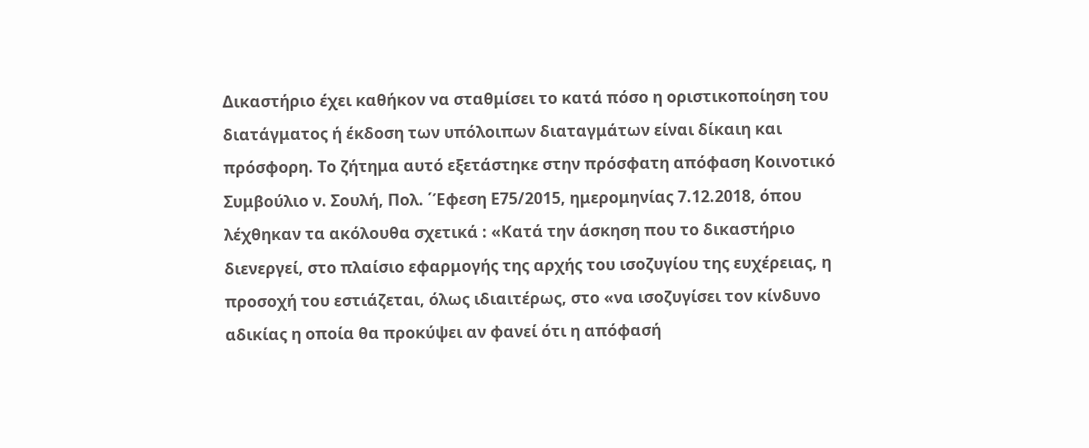Δικαστήριο έχει καθήκον να σταθμίσει το κατά πόσο η οριστικοποίηση του διατάγματος ή έκδοση των υπόλοιπων διαταγμάτων είναι δίκαιη και πρόσφορη. Το ζήτημα αυτό εξετάστηκε στην πρόσφατη απόφαση Κοινοτικό Συμβούλιο ν. Σουλή, Πολ. ΄Έφεση Ε75/2015, ημερομηνίας 7.12.2018, όπου λέχθηκαν τα ακόλουθα σχετικά : «Κατά την άσκηση που το δικαστήριο διενεργεί, στο πλαίσιο εφαρμογής της αρχής του ισοζυγίου της ευχέρειας, η προσοχή του εστιάζεται, όλως ιδιαιτέρως, στο «να ισοζυγίσει τον κίνδυνο αδικίας η οποία θα προκύψει αν φανεί ότι η απόφασή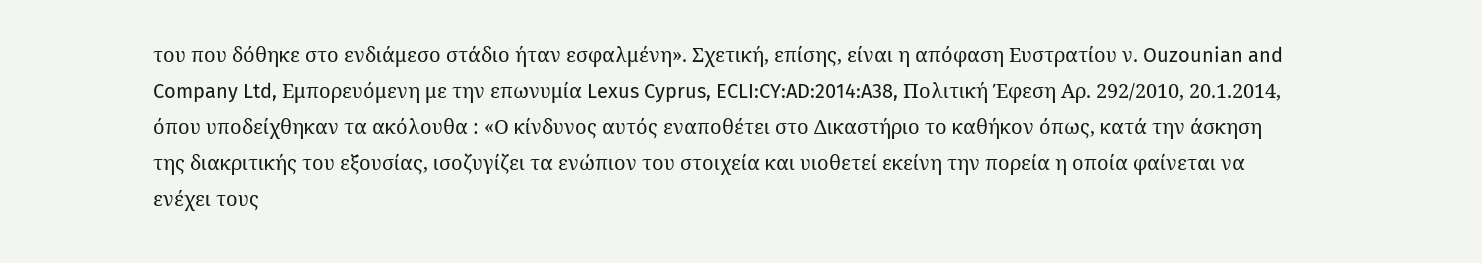του που δόθηκε στο ενδιάμεσο στάδιο ήταν εσφαλμένη». Σχετική, επίσης, είναι η απόφαση Ευστρατίου ν. Ouzounian and Company Ltd, Εμπορευόμενη με την επωνυμία Lexus Cyprus, ECLI:CY:AD:2014:A38, Πολιτική Έφεση Αρ. 292/2010, 20.1.2014, όπου υποδείχθηκαν τα ακόλουθα : «Ο κίνδυνος αυτός εναποθέτει στο Δικαστήριο το καθήκον όπως, κατά την άσκηση της διακριτικής του εξουσίας, ισοζυγίζει τα ενώπιον του στοιχεία και υιοθετεί εκείνη την πορεία η οποία φαίνεται να ενέχει τους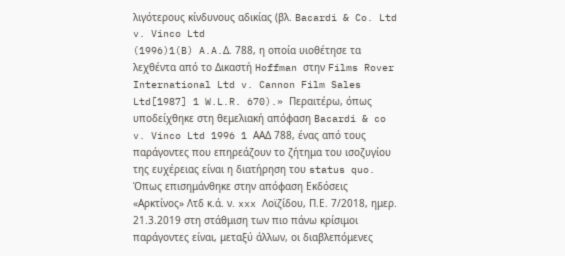λιγότερους κίνδυνους αδικίας (βλ. Bacardi & Co. Ltd v. Vinco Ltd
(1996)1(B) A.A.Δ. 788, η οποία υιοθέτησε τα λεχθέντα από το Δικαστή Hoffman στην Films Rover International Ltd v. Cannon Film Sales Ltd[1987] 1 W.L.R. 670).» Περαιτέρω, όπως υποδείχθηκε στη θεμελιακή απόφαση Bacardi & co v. Vinco Ltd 1996 1 ΑΑΔ 788, ένας από τους παράγοντες που επηρεάζουν το ζήτημα του ισοζυγίου της ευχέρειας είναι η διατήρηση του status quo. Όπως επισημάνθηκε στην απόφαση Εκδόσεις «Αρκτίνος» Λτδ κ.ά. ν. xxx Λοϊζίδου, Π.Ε. 7/2018, ημερ. 21.3.2019 στη στάθμιση των πιο πάνω κρίσιμοι παράγοντες είναι, μεταξύ άλλων, οι διαβλεπόμενες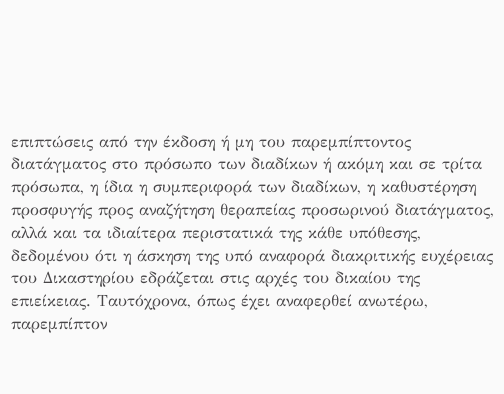επιπτώσεις από την έκδοση ή μη του παρεμπίπτοντος διατάγματος στο πρόσωπο των διαδίκων ή ακόμη και σε τρίτα πρόσωπα, η ίδια η συμπεριφορά των διαδίκων, η καθυστέρηση προσφυγής προς αναζήτηση θεραπείας προσωρινού διατάγματος, αλλά και τα ιδιαίτερα περιστατικά της κάθε υπόθεσης, δεδομένου ότι η άσκηση της υπό αναφορά διακριτικής ευχέρειας του Δικαστηρίου εδράζεται στις αρχές του δικαίου της επιείκειας. Ταυτόχρονα, όπως έχει αναφερθεί ανωτέρω, παρεμπίπτον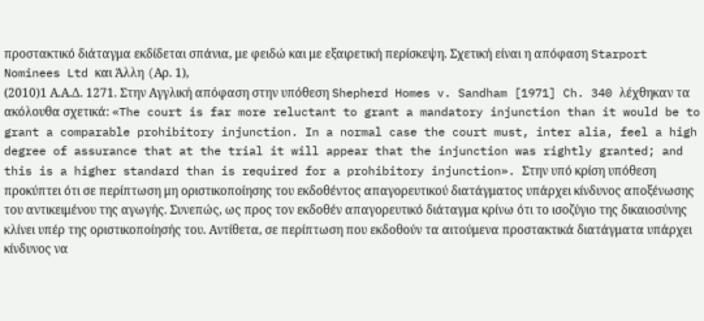προστακτικό διάταγμα εκδίδεται σπάνια, με φειδώ και με εξαιρετική περίσκεψη. Σχετική είναι η απόφαση Starport Nominees Ltd και Άλλη (Aρ. 1),
(2010)1 Α.Α.Δ. 1271. Στην Αγγλική απόφαση στην υπόθεση Shepherd Homes v. Sandham [1971] Ch. 340 λέχθηκαν τα ακόλουθα σχετικά: «The court is far more reluctant to grant a mandatory injunction than it would be to grant a comparable prohibitory injunction. In a normal case the court must, inter alia, feel a high degree of assurance that at the trial it will appear that the injunction was rightly granted; and this is a higher standard than is required for a prohibitory injunction». Στην υπό κρίση υπόθεση προκύπτει ότι σε περίπτωση μη οριστικοποίησης του εκδοθέντος απαγορευτικού διατάγματος υπάρχει κίνδυνος αποξένωσης του αντικειμένου της αγωγής. Συνεπώς, ως προς τον εκδοθέν απαγορευτικό διάταγμα κρίνω ότι το ισοζύγιο της δικαιοσύνης κλίνει υπέρ της οριστικοποίησής του. Αντίθετα, σε περίπτωση που εκδοθούν τα αιτούμενα προστακτικά διατάγματα υπάρχει κίνδυνος να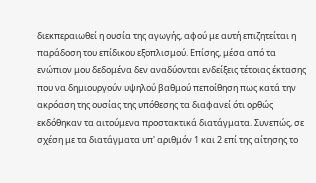διεκπεραιωθεί η ουσία της αγωγής, αφού με αυτή επιζητείται η παράδοση του επίδικου εξοπλισμού. Επίσης, μέσα από τα ενώπιον μου δεδομένα δεν αναδύονται ενδείξεις τέτοιας έκτασης που να δημιουργούν υψηλού βαθμού πεποίθηση πως κατά την ακρόαση της ουσίας της υπόθεσης τα διαφανεί ότι ορθώς εκδόθηκαν τα αιτούμενα προστακτικά διατάγματα. Συνεπώς, σε σχέση με τα διατάγματα υπ' αριθμόν 1 και 2 επί της αίτησης το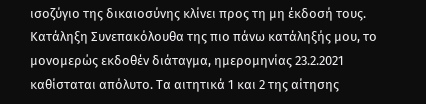ισοζύγιο της δικαιοσύνης κλίνει προς τη μη έκδοσή τους. Κατάληξη Συνεπακόλουθα της πιο πάνω κατάληξής μου, το μονομερώς εκδοθέν διάταγμα, ημερομηνίας 23.2.2021 καθίσταται απόλυτο. Τα αιτητικά 1 και 2 της αίτησης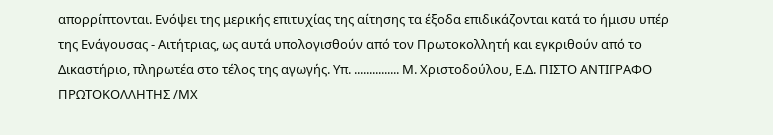απορρίπτονται. Ενόψει της μερικής επιτυχίας της αίτησης τα έξοδα επιδικάζονται κατά το ήμισυ υπέρ της Ενάγουσας - Αιτήτριας, ως αυτά υπολογισθούν από τον Πρωτοκολλητή και εγκριθούν από το Δικαστήριο, πληρωτέα στο τέλος της αγωγής. Υπ. ............... Μ. Χριστοδούλου, Ε.Δ. ΠΙΣΤΟ ΑΝΤΙΓΡΑΦΟ ΠΡΩΤΟΚΟΛΛΗΤΗΣ /ΜΧ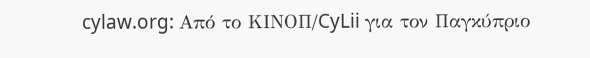cylaw.org: Από το ΚΙΝOΠ/CyLii για τον Παγκύπριο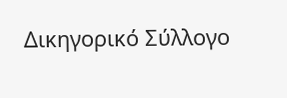Δικηγορικό Σύλλογο